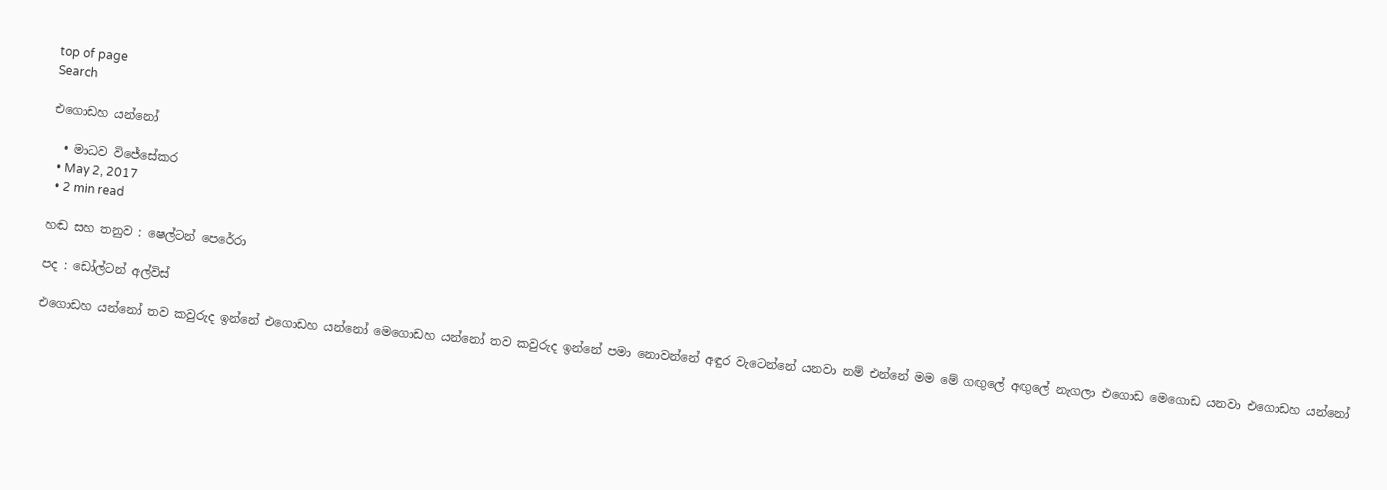top of page
Search

එගොඩහ යන්නෝ

  • මාධව විජේසේකර
  • May 2, 2017
  • 2 min read

හඬ සහ තනුව : ෂෙල්ටන් පෙරේරා

පද : ඩෝල්ටන් අල්විස්

එ‍ගො‍ඩ‍හ ‍යන්‍‍නෝ ‍ත‍ව ‍ක‍වු‍රු‍ද ‍ඉන්‍‍නේ ‍එ‍ගො‍ඩ‍හ ‍යන්‍‍නෝ ‍මෙ‍ගො‍ඩ‍හ ‍යන්‍‍නෝ ‍ත‍ව ‍ක‍වු‍රු‍ද ‍ඉන්‍‍නේ ‍ප‍මා ‍නො‍වන්‍‍නේ ‍අ‍ඳු‍ර ‍වැ‍ටෙන්‍‍නේ ‍ය‍න‍වා ‍නම්‍ ‍එන්‍‍නේ ‍ම‍ම ‍මේ ‍ගඟු‍‍ලේ ‍අඟු‍‍ලේ ‍නැ‍ග‍ලා ‍එ‍ගො‍ඩ ‍මෙ‍ගො‍ඩ ‍ය‍න‍වා ‍එ‍ගො‍ඩ‍හ ‍යන්‍‍නෝ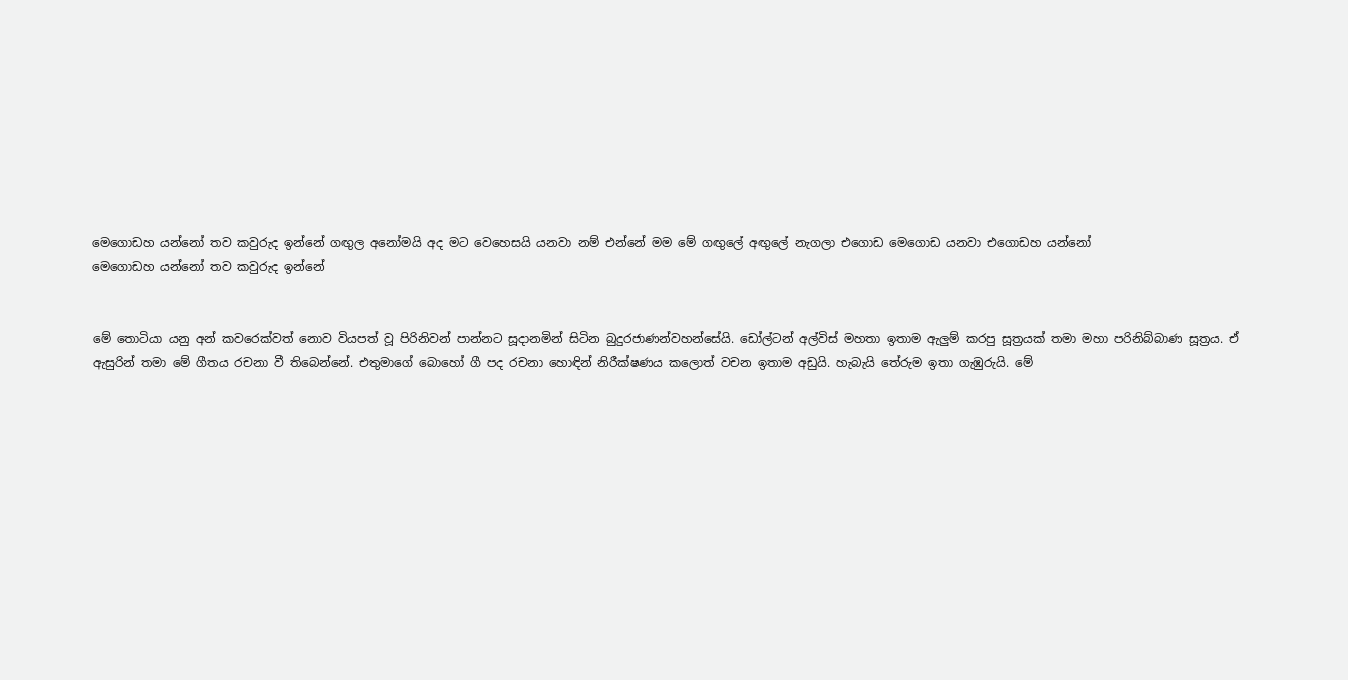මෙ‍ගො‍ඩ‍හ ‍යන්‍‍නෝ ‍ත‍ව ‍ක‍වු‍රු‍ද ‍ඉන්‍‍නේ ‍ගඟු‍‍ල ‍අ‍නෝ‍ම‍යි ‍අ‍ද ‍ම‍ට ‍වෙ‍හෙ‍ස‍යි ‍ය‍න‍වා ‍නම්‍ ‍එන්‍‍නේ ‍ම‍ම ‍මේ ‍ගඟු‍‍ලේ ‍අඟු‍‍ලේ ‍නැ‍ග‍ලා ‍එ‍ගො‍ඩ ‍මෙ‍ගො‍ඩ ‍ය‍න‍වා ‍එ‍ගො‍ඩ‍හ ‍යන්‍‍නෝ මෙ‍ගො‍ඩ‍හ ‍යන්‍‍නෝ ‍ත‍ව ‍ක‍වු‍රු‍ද ‍ඉන්‍‍නේ


මේ තොටියා යනු අන් කවරෙක්වත් නොව වියපත් වූ පිරිනිවන් පාන්නට සූදානමින් සිටින බුදුරජාණන්වහන්සේයි. ඩෝල්ටන් අල්විස් මහතා ඉතාම ඇලුම් කරපු සූත්‍රයක් තමා මහා පරිනිබ්බාණ සූත්‍රය. ඒ ඇසුරින් තමා මේ ගීතය රචනා වී තිබෙන්නේ. එතුමාගේ බොහෝ ගී පද රචනා හොඳින් නිරීක්ෂණය කලොත් වචන ඉතාම අඩුයි. හැබැයි තේරුම ඉතා ගැඹුරුයි. මේ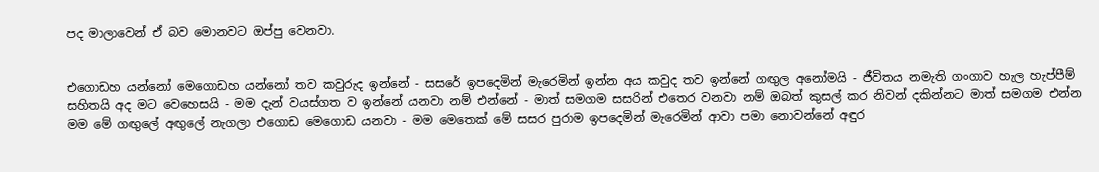පද මාලාවෙන් ඒ බව මොනවට ඔප්පු වෙනවා.


එගොඩහ යන්නෝ මෙගොඩහ යන්නෝ තව කවුරුද ඉන්නේ - සසරේ ඉපදෙමින් මැරෙමින් ඉන්න අය කවුද තව ඉන්නේ ගඟුල අනෝමයි - ජීවිතය නමැති ගංගාව හැල හැප්පීම් සහිතයි අද මට වෙහෙසයි - මම දැන් වයස්ගත ව ඉන්නේ යනවා නම් එන්නේ - මාත් සමගම සසරින් එතෙර වනවා නම් ඔබත් කුසල් කර නිවන් දකින්නට මාත් සමගම එන්න මම මේ ගඟුලේ අඟුලේ නැගලා එගොඩ මෙගොඩ යනවා - මම මෙතෙක් මේ සසර පුරාම ඉපදෙමින් මැරෙමින් ආවා පමා නොවන්නේ අඳුර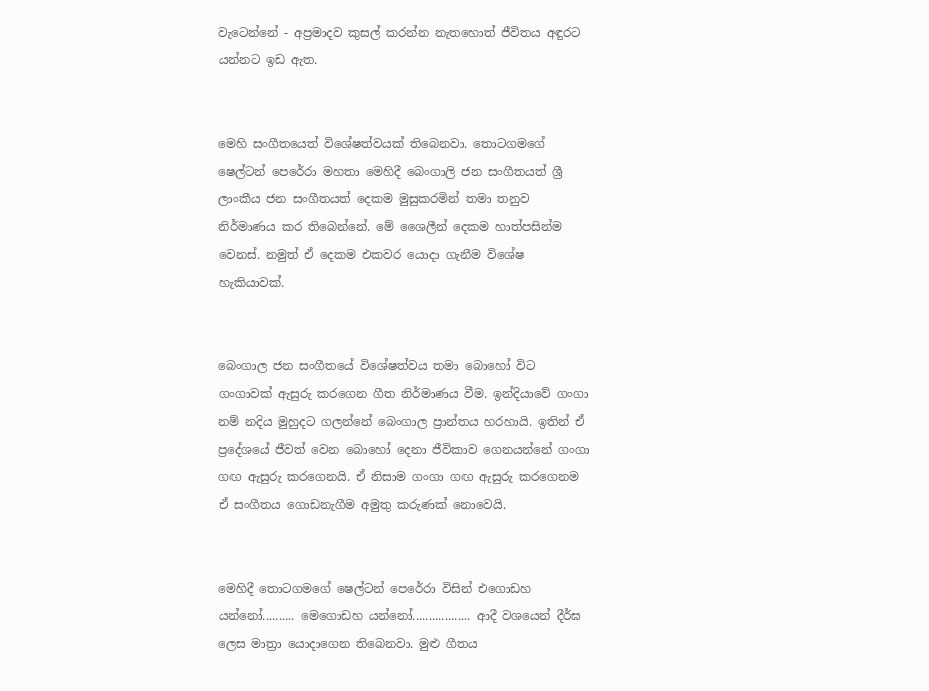වැටෙන්නේ - අප්‍රමාදව කුසල් කරන්න නැතහොත් ජීවිතය අඳුරට යන්නට ඉඩ ඇත.


මෙහි සංගීතයෙත් විශේෂත්වයක් තිබෙනවා. තොටගමගේ ෂෙල්ටන් පෙරේරා මහතා මෙහිදී බෙංගාලි ජන සංගීතයත් ශ්‍රී ලාංකීය ජන සංගීතයත් දෙකම මුසුකරමින් තමා තනුව නිර්මාණය කර තිබෙන්නේ. මේ ශෛලීන් දෙකම හාත්පසින්ම වෙනස්. නමුත් ඒ දෙකම එකවර යොදා ගැනීම විශේෂ හැකියාවක්.


බෙංගාල ජන සංගීතයේ විශේෂත්වය තමා බොහෝ විට ගංගාවක් ඇසුරු කරගෙන ගීත නිර්මාණය වීම. ඉන්දියාවේ ගංගා නම් නදිය මුහුදට ගලන්නේ බෙංගාල ප්‍රාන්තය හරහායි. ඉතින් ඒ ප්‍රදේශයේ ජීවත් වෙන බොහෝ දෙනා ජීවිකාව ගෙනයන්නේ ගංගා ගඟ ඇසුරු කරගෙනයි. ඒ නිසාම ගංගා ගඟ ඇසුරු කරගෙනම ඒ සංගීතය ගොඩනැගීම අමුතු කරුණක් නොවෙයි.


මෙහිදී තොටගමගේ ෂෙල්ටන් පෙරේරා විසින් එගොඩහ යන්නෝ.......... මෙගොඩහ යන්නෝ.................. ආදී වශයෙන් දීර්ඝ ලෙස මාත්‍රා යොදාගෙන තිබෙනවා. මුළු ගීතය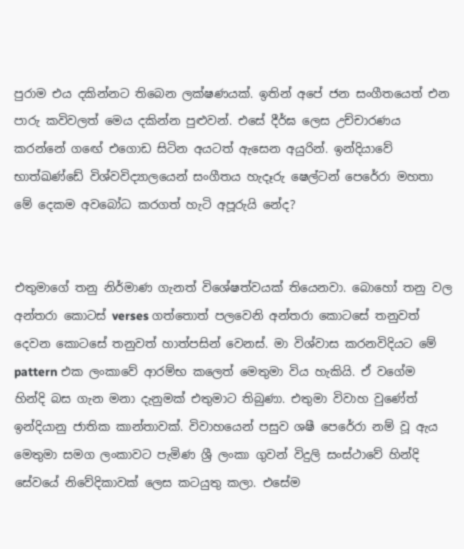පුරාම එය දකින්නට තිබෙන ලක්ෂණයක්. ඉතින් අපේ ජන සංගීතයෙත් එන පාරු කවිවලත් මෙය දකින්න පුළුවන්. එසේ දීර්ඝ ලෙස උච්චාරණය කරන්නේ ගඟේ එගොඩ සිටින අයටත් ඇසෙන අයුරින්. ඉන්දියාවේ භාත්ඛණ්ඩේ විශ්වවිද්‍යාලයෙන් සංගීතය හැදෑරු ෂෙල්ටන් පෙරේරා මහතා මේ දෙකම අවබෝධ කරගත් හැටි අපූරුයි නේද?


එතුමාගේ තනු නිර්මාණ ගැනත් විශේෂත්වයක් තියෙනවා. බොහෝ තනු වල අන්තරා කොටස් verses ගත්තොත් පලවෙනි අන්තරා කොටසේ තනුවත් දෙවන කොටසේ තනුවත් හාත්පසින් වෙනස්. මා විශ්වාස කරනවිදියට මේ pattern එක ලංකාවේ ආරම්භ කලෙත් මෙතුමා විය හැකියි. ඒ වගේම හින්දි බස ගැන මනා දැනුමක් එතුමාට තිබුණා. එතුමා විවාහ වුණේත් ඉන්දියානු ජාතික කාන්තාවක්. විවාහයෙන් පසුව ශෂී පෙරේරා නම් වූ ඇය මෙතුමා සමග ලංකාවට පැමිණ ශ්‍රී ලංකා ගුවන් විදුලි සංස්ථාවේ හින්දි සේවයේ නිවේදිකාවක් ලෙස කටයුතු කලා. එසේම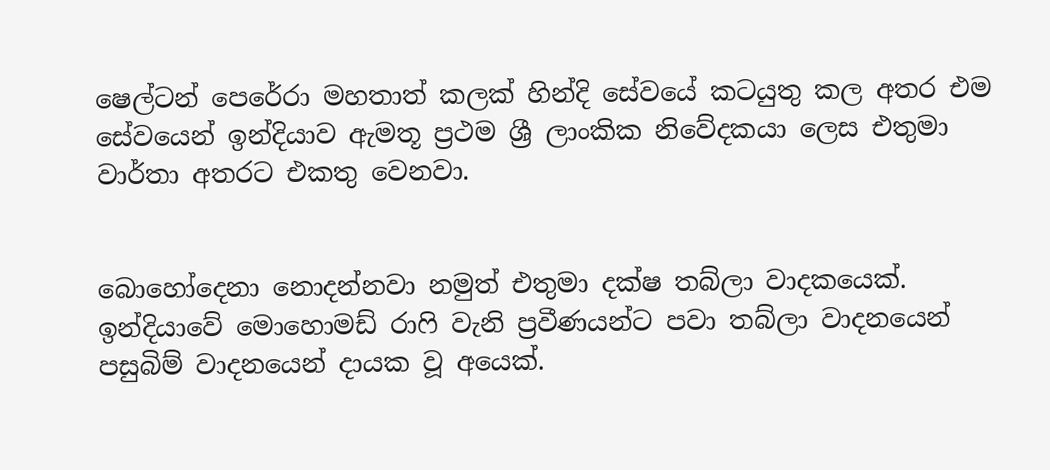ෂෙල්ටන් පෙරේරා මහතාත් කලක් හින්දි සේවයේ කටයුතු කල අතර එම සේවයෙන් ඉන්දියාව ඇමතූ ප්‍රථම ශ්‍රී ලාංකික නිවේදකයා ලෙස එතුමා වාර්තා අතරට එකතු වෙනවා.


බොහෝදෙනා නොදන්නවා නමුත් එතුමා දක්ෂ තබ්ලා වාදකයෙක්. ඉන්දියාවේ මොහොමඩ් රාෆි වැනි ප්‍රවීණයන්ට පවා තබ්ලා වාදනයෙන් පසුබිම් වාදනයෙන් දායක වූ අයෙක්.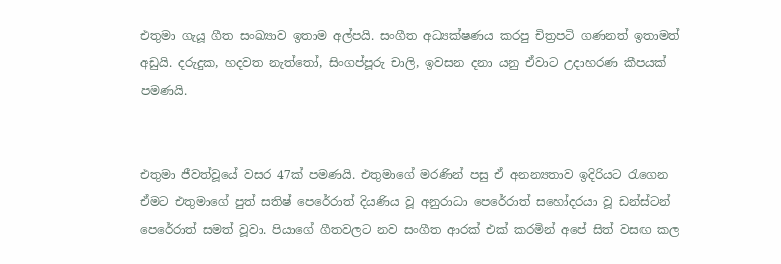එතුමා ගැයූ ගීත සංඛ්‍යාව ඉතාම අල්පයි. සංගීත අධ්‍යක්ෂණය කරපු චිත්‍රපටි ගණනත් ඉතාමත් අඩුයි. දරුදුක, හදවත නැත්තෝ, සිංගප්පූරු චාලි, ඉවසන දනා යනු ඒවාට උදාහරණ කීපයක් පමණයි.


එතුමා ජීවත්වූ‍යේ වසර 47ක් පමණයි. එතුමාගේ මරණින් පසු ඒ අනන්‍යතාව ඉදිරියට රැගෙන ඒමට එතුමාගේ පුත් සතිෂ් පෙරේරාත් දියණිය වූ අනුරාධා පෙරේරාත් සහෝදරයා වූ ඩන්ස්ටන් පෙරේරාත් සමත් වූවා. පියාගේ ගීතවලට නව සංගීත ආරක් එක් කරමින් අපේ සිත් වසඟ කල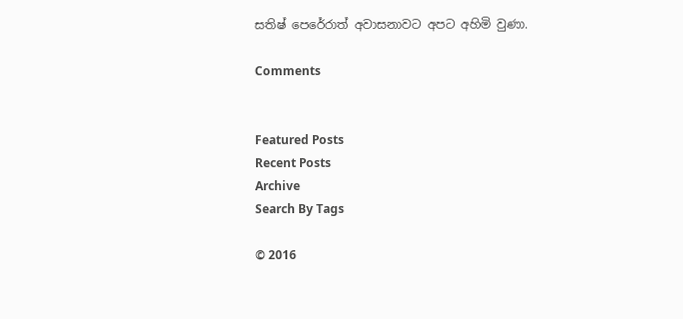සතිෂ් පෙරේරාත් අවාසනාවට අපට අහිමි වුණා.

Comments


Featured Posts
Recent Posts
Archive
Search By Tags

© 2016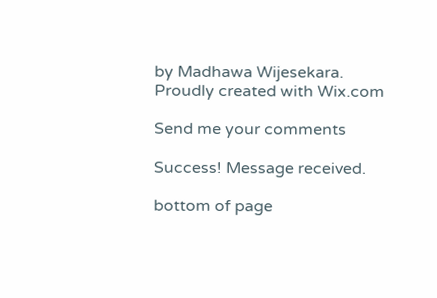by Madhawa Wijesekara. Proudly created with Wix.com

Send me your comments

Success! Message received.

bottom of page